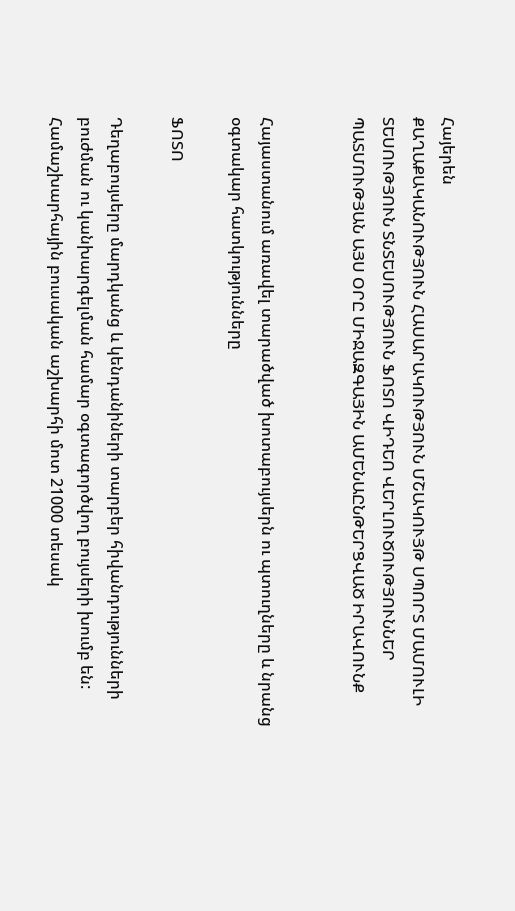Հայերեն
ՔԱՂԱՔԱԿԱՆՈՒԹՅՈՒՆ ՀԱՍԱՐԱԿՈՒԹՅՈՒՆ ՄՇԱԿՈՒՅԹ ՍՊՈՐՏ ՄԱՄՈՒԼԻ ՏԵՍՈՒԹՅՈՒՆ ՏՆՏԵՍՈՒԹՅՈՒՆ ՖՈՏՈ ՎԻԴԵՈ ՎԵՐԼՈՒԾՈՒԹՅՈՒՆՆԵՐ ՊԱՏՄՈՒԹՅԱՆ ԱՅՍ ՕՐԸ ՄԻՋԱԶԳԱՅԻՆ ԱՄԵՆԱԸՆԹԵՐՑՎԱԾ ԻՐԱՎՈՒՆՔ


Հայաստանում առավել տարածված խոտաբույսերն ու պտուղները և նրանց օգտակար հատկությունները

ՖՈՏՈ

Դեղաբույսերը մարդկանց և կենդանիների տարբեր հիվանդությունների բուժման ու կանխարգելման համար օգտագործվող բույսերի խումբ են: Համաշխարհային բուսական աշխարհի մոտ 21000 տեսակ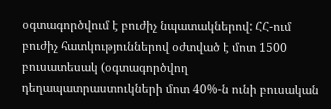օգտագործվում է բուժիչ նպատակներով: ՀՀ-ում բուժիչ հատկություններով օժտված է մոտ 1500 բուսատեսակ (օգտագործվող դեղապատրաստուկների մոտ 40%-ն ունի բուսական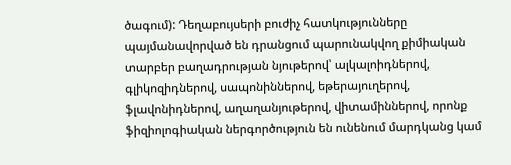ծագում): Դեղաբույսերի բուժիչ հատկությունները պայմանավորված են դրանցում պարունակվող քիմիական տարբեր բաղադրության նյութերով՝ ալկալոիդներով, գլիկոզիդներով, սապոնիններով, եթերայուղերով, ֆլավոնիդներով, աղաղանյութերով, վիտամիններով, որոնք ֆիզիոլոգիական ներգործություն են ունենում մարդկանց կամ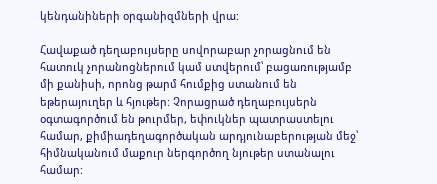կենդանիների օրգանիզմների վրա:

Հավաքած դեղաբույսերը սովորաբար չորացնում են հատուկ չորանոցներում կամ ստվերում՝ բացառությամբ մի քանիսի, որոնց թարմ հումքից ստանում են եթերայուղեր և հյութեր: Չորացրած դեղաբույսերն օգտագործում են թուրմեր, եփուկներ պատրաստելու համար, քիմիադեղագործական արդյունաբերության մեջ՝ հիմնականում մաքուր ներգործող նյութեր ստանալու համար: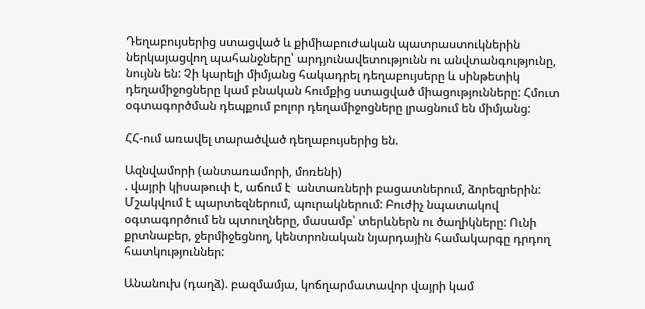Դեղաբույսերից ստացված և քիմիաբուժական պատրաստուկներին ներկայացվող պահանջները՝ արդյունավետությունն ու անվտանգությունը, նույնն են: Չի կարելի միմյանց հակադրել դեղաբույսերը և սինթետիկ դեղամիջոցները կամ բնական հումքից ստացված միացությունները: Հմուտ օգտագործման դեպքում բոլոր դեղամիջոցները լրացնում են միմյանց:

ՀՀ-ում առավել տարածված դեղաբույսերից են.

Ազնվամորի (անտառամորի, մոռենի)
. վայրի կիսաթուփ է, աճում է  անտառների բացատներում, ձորեզրերին: Մշակվում է պարտեզներում, պուրակներում: Բուժիչ նպատակով օգտագործում են պտուղները, մասամբ՝ տերևներն ու ծաղիկները: Ունի քրտնաբեր, ջերմիջեցնող, կենտրոնական նյարդային համակարգը դրդող հատկություններ:

Անանուխ (դաղձ). բազմամյա, կոճղարմատավոր վայրի կամ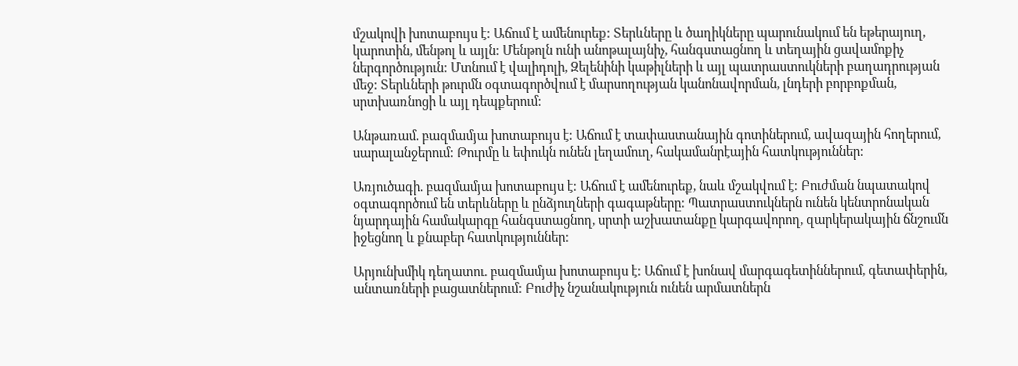մշակովի խոտաբույս է: Աճում է ամենուրեք: Տերևները և ծաղիկները պարունակում են եթերայուղ, կարոտին, մենթոլ և այլն: Մենթոլն ունի անոթալայնիչ, հանգստացնող և տեղային ցավամոքիչ ներգործություն: Մտնում է վալիդոլի, Զելենինի կաթիլների և այլ պատրաստուկների բաղադրության մեջ: Տերևների թուրմն օգտագործվում է մարսողության կանոնավորման, լնդերի բորբոքման, սրտխառնոցի և այլ դեպքերում:

Անթառամ. բազմամյա խոտաբույս է: Աճում է տափաստանային գոտիներում, ավազային հողերում, սարալանջերում: Թուրմը և եփուկն ունեն լեղամուղ, հակամանրէային հատկություններ:

Առյուծագի. բազմամյա խոտաբույս է: Աճում է ամենուրեք, նաև մշակվում է: Բուժման նպատակով օգտագործում են տերևները և ընձյուղների գագաթները: Պատրաստուկներն ունեն կենտրոնական նյարդային համակարգը հանգստացնող, սրտի աշխատանքը կարգավորող, զարկերակային ճնշումն իջեցնող և քնաբեր հատկություններ:

Արյունխմիկ դեղատու. բազմամյա խոտաբույս է: Աճում է խոնավ մարգագետիններում, գետափերին, անտառների բացատներում: Բուժիչ նշանակություն ունեն արմատներն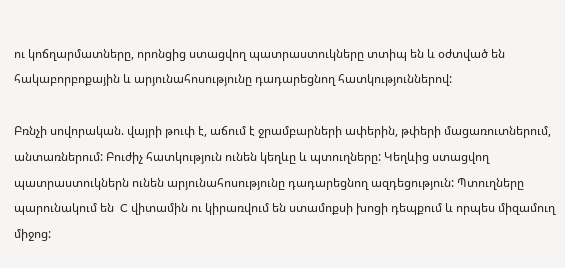ու կոճղարմատները, որոնցից ստացվող պատրաստուկները տտիպ են և օժտված են հակաբորբոքային և արյունահոսությունը դադարեցնող հատկություններով:

Բռնչի սովորական. վայրի թուփ է, աճում է ջրամբարների ափերին, թփերի մացառուտներում, անտառներում: Բուժիչ հատկություն ունեն կեղևը և պտուղները: Կեղևից ստացվող պատրաստուկներն ունեն արյունահոսությունը դադարեցնող ազդեցություն: Պտուղները պարունակում են  C վիտամին ու կիրառվում են ստամոքսի խոցի դեպքում և որպես միզամուղ միջոց: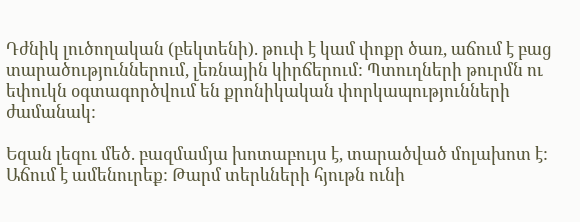Դժնիկ լուծողական (բեկտենի). թուփ է կամ փոքր ծառ, աճում է բաց տարածություններում, լեռնային կիրճերում: Պտուղների թուրմն ու եփուկն օգտագործվում են քրոնիկական փորկապությունների ժամանակ:

Եզան լեզու մեծ. բազմամյա խոտաբույս է, տարածված մոլախոտ է: Աճում է ամենուրեք: Թարմ տերևների հյութն ունի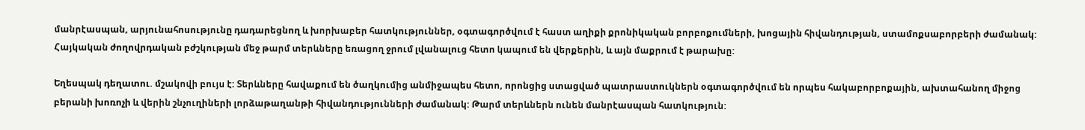մանրէասպան, արյունահոսությունը դադարեցնող և խորխաբեր հատկություններ, օգտագործվում է հաստ աղիքի քրոնիկական բորբոքումների, խոցային հիվանդության, ստամոքսաբորբերի ժամանակ: Հայկական ժողովրդական բժշկության մեջ թարմ տերևները եռացող ջրում լվանալուց հետո կապում են վերքերին, և այն մաքրում է թարախը:

Եղեսպակ դեղատու. մշակովի բույս է: Տերևները հավաքում են ծաղկումից անմիջապես հետո, որոնցից ստացված պատրաստուկներն օգտագործվում են որպես հակաբորբոքային, ախտահանող միջոց բերանի խոռոչի և վերին շնչուղիների լորձաթաղանթի հիվանդությունների ժամանակ: Թարմ տերևներն ունեն մանրէասպան հատկություն: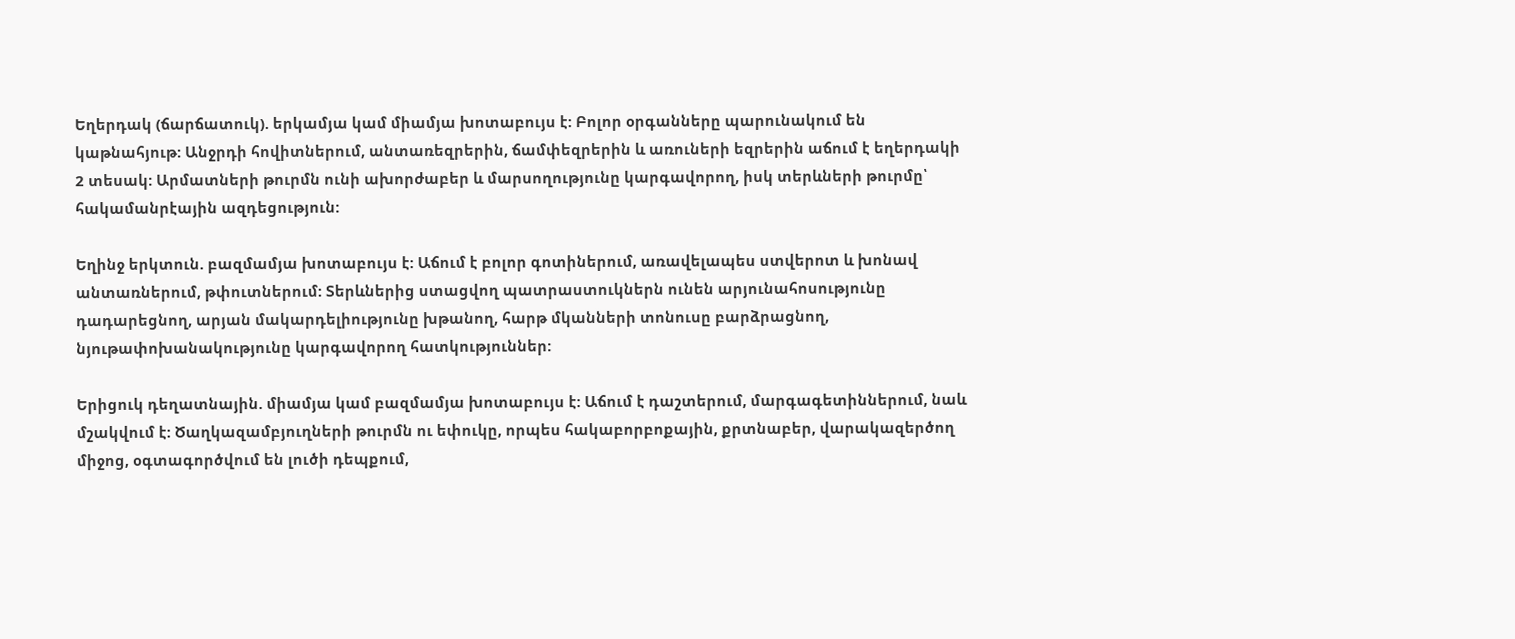Եղերդակ (ճարճատուկ). երկամյա կամ միամյա խոտաբույս է: Բոլոր օրգանները պարունակում են կաթնահյութ: Անջրդի հովիտներում, անտառեզրերին, ճամփեզրերին և առուների եզրերին աճում է եղերդակի 2 տեսակ: Արմատների թուրմն ունի ախորժաբեր և մարսողությունը կարգավորող, իսկ տերևների թուրմը՝ հակամանրէային ազդեցություն:

Եղինջ երկտուն. բազմամյա խոտաբույս է: Աճում է բոլոր գոտիներում, առավելապես ստվերոտ և խոնավ անտառներում, թփուտներում: Տերևներից ստացվող պատրաստուկներն ունեն արյունահոսությունը դադարեցնող, արյան մակարդելիությունը խթանող, հարթ մկանների տոնուսը բարձրացնող, նյութափոխանակությունը կարգավորող հատկություններ:

Երիցուկ դեղատնային. միամյա կամ բազմամյա խոտաբույս է: Աճում է դաշտերում, մարգագետիններում, նաև մշակվում է: Ծաղկազամբյուղների թուրմն ու եփուկը, որպես հակաբորբոքային, քրտնաբեր, վարակազերծող միջոց, օգտագործվում են լուծի դեպքում,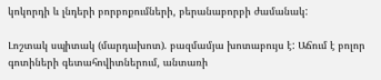կոկորդի և լնդերի բորբոքումների, բերանաբորբի ժամանակ:

Լոշտակ սպիտակ (մարդախոտ). բազմամյա խոտաբույս է: Աճում է բոլոր գոտիների գետահովիտներում, անտառի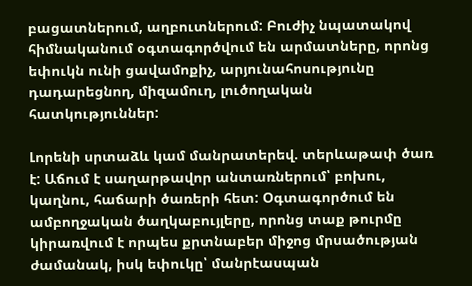բացատներում, աղբուտներում: Բուժիչ նպատակով հիմնականում օգտագործվում են արմատները, որոնց եփուկն ունի ցավամոքիչ, արյունահոսությունը դադարեցնող, միզամուղ, լուծողական հատկություններ:

Լորենի սրտաձև կամ մանրատերեվ. տերևաթափ ծառ է: Աճում է սաղարթավոր անտառներում՝ բոխու, կաղնու, հաճարի ծառերի հետ: Օգտագործում են ամբողջական ծաղկաբույլերը, որոնց տաք թուրմը կիրառվում է որպես քրտնաբեր միջոց մրսածության ժամանակ, իսկ եփուկը՝ մանրէասպան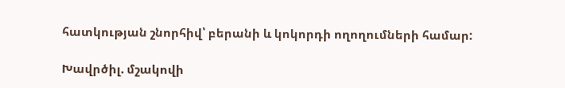հատկության շնորհիվ՝ բերանի և կոկորդի ողողումների համար:

Խավրծիլ. մշակովի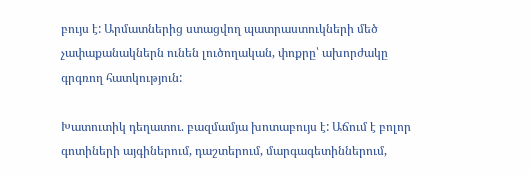բույս է: Արմատներից ստացվող պատրաստուկների մեծ չափաքանակներն ունեն լուծողական, փոքրը՝ ախորժակը գրգռող հատկություն:

Խատուտիկ դեղատու. բազմամյա խոտաբույս է: Աճում է բոլոր գոտիների այգիներում, դաշտերում, մարգագետիններում,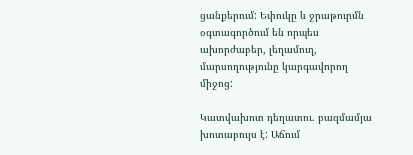ցանքերում: Եփուկը և ջրաթուրմն օգտագործում են որպես ախորժաբեր, լեղամուղ, մարսողությունը կարգավորող միջոց:

Կատվախոտ դեղատու. բազմամյա խոտաբույս է: Աճում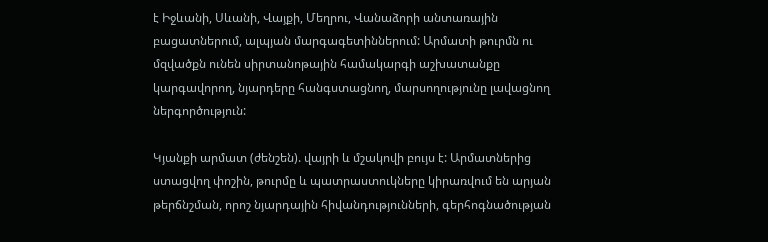է Իջևանի, Սևանի, Վայքի, Մեղրու, Վանաձորի անտառային բացատներում, ալպյան մարգագետիններում: Արմատի թուրմն ու մզվածքն ունեն սիրտանոթային համակարգի աշխատանքը կարգավորող, նյարդերը հանգստացնող, մարսողությունը լավացնող ներգործություն:

Կյանքի արմատ (ժենշեն). վայրի և մշակովի բույս է: Արմատներից ստացվող փոշին, թուրմը և պատրաստուկները կիրառվում են արյան թերճնշման, որոշ նյարդային հիվանդությունների, գերհոգնածության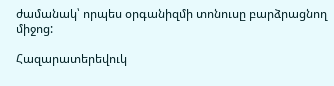ժամանակ՝ որպես օրգանիզմի տոնուսը բարձրացնող միջոց:

Հազարատերեվուկ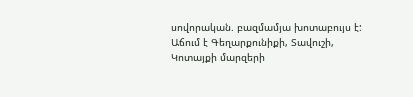սովորական. բազմամյա խոտաբույս է: Աճում է Գեղարքունիքի, Տավուշի, Կոտայքի մարզերի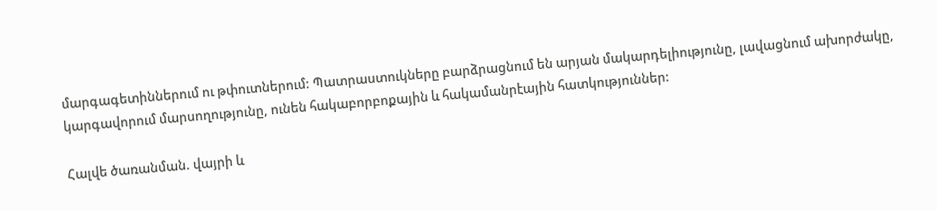մարգագետիններում ու թփուտներում: Պատրաստուկները բարձրացնում են արյան մակարդելիությունը, լավացնում ախորժակը, կարգավորում մարսողությունը, ունեն հակաբորբոքային և հակամանրէային հատկություններ:

Հալվե ծառանման. վայրի և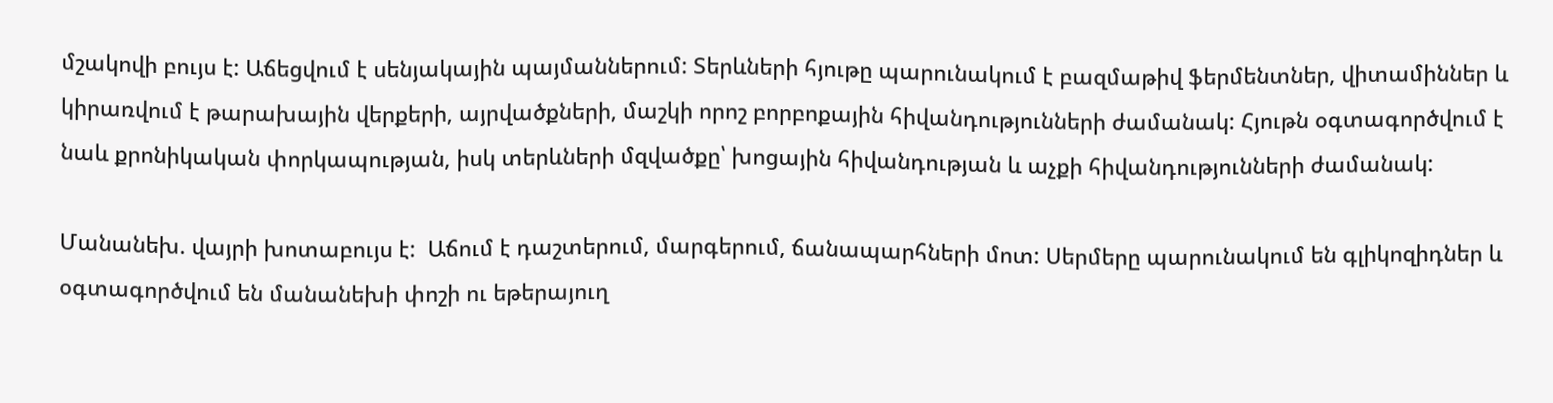մշակովի բույս է: Աճեցվում է սենյակային պայմաններում: Տերևների հյութը պարունակում է բազմաթիվ ֆերմենտներ, վիտամիններ և կիրառվում է թարախային վերքերի, այրվածքների, մաշկի որոշ բորբոքային հիվանդությունների ժամանակ: Հյութն օգտագործվում է նաև քրոնիկական փորկապության, իսկ տերևների մզվածքը՝ խոցային հիվանդության և աչքի հիվանդությունների ժամանակ:

Մանանեխ. վայրի խոտաբույս է:  Աճում է դաշտերում, մարգերում, ճանապարհների մոտ: Սերմերը պարունակում են գլիկոզիդներ և օգտագործվում են մանանեխի փոշի ու եթերայուղ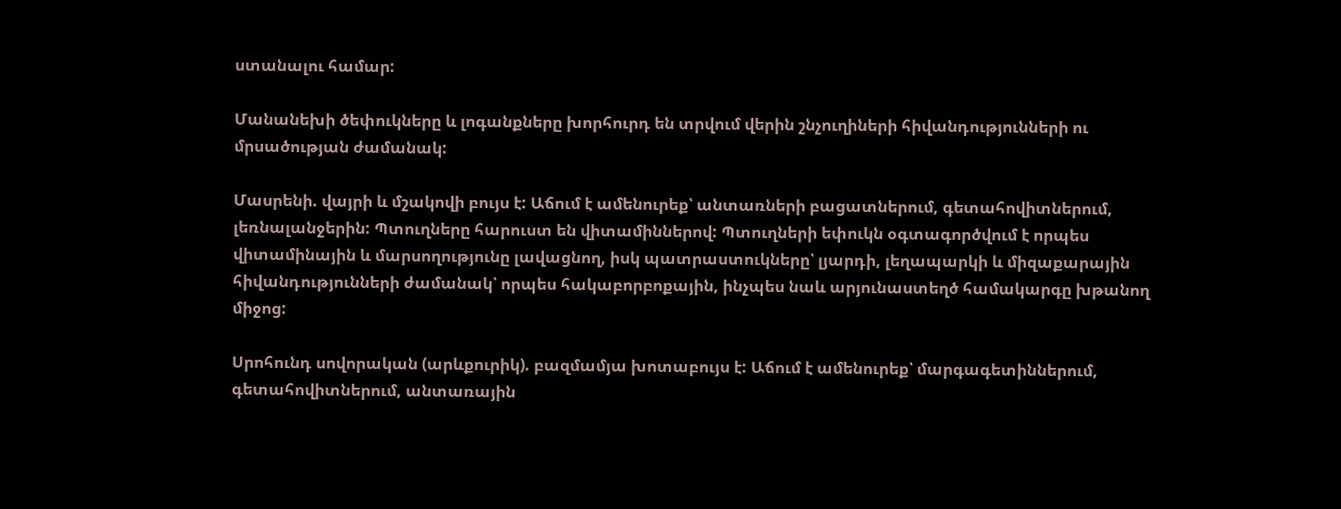ստանալու համար:

Մանանեխի ծեփուկները և լոգանքները խորհուրդ են տրվում վերին շնչուղիների հիվանդությունների ու մրսածության ժամանակ:

Մասրենի. վայրի և մշակովի բույս է: Աճում է ամենուրեք՝ անտառների բացատներում, գետահովիտներում, լեռնալանջերին: Պտուղները հարուստ են վիտամիններով: Պտուղների եփուկն օգտագործվում է որպես վիտամինային և մարսողությունը լավացնող, իսկ պատրաստուկները՝ լյարդի, լեղապարկի և միզաքարային հիվանդությունների ժամանակ՝ որպես հակաբորբոքային, ինչպես նաև արյունաստեղծ համակարգը խթանող միջոց:

Սրոհունդ սովորական (արևքուրիկ). բազմամյա խոտաբույս է: Աճում է ամենուրեք՝ մարգագետիններում, գետահովիտներում, անտառային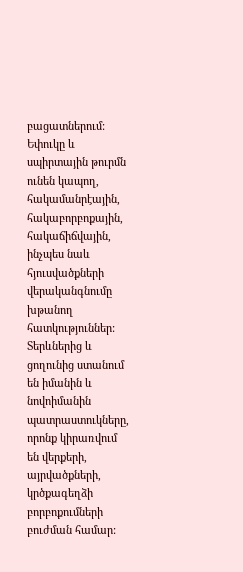բացատներում: Եփուկը և սպիրտային թուրմն ունեն կապող, հակամանրէային, հակաբորբոքային, հակաճիճվային, ինչպես նաև հյուսվածքների վերականգնումը խթանող հատկություններ: Տերևներից և ցողունից ստանում են իմանին և նովոիմանին պատրաստուկները, որոնք կիրառվում են վերքերի, այրվածքների, կրծքագեղձի բորբոքումների բուժման համար: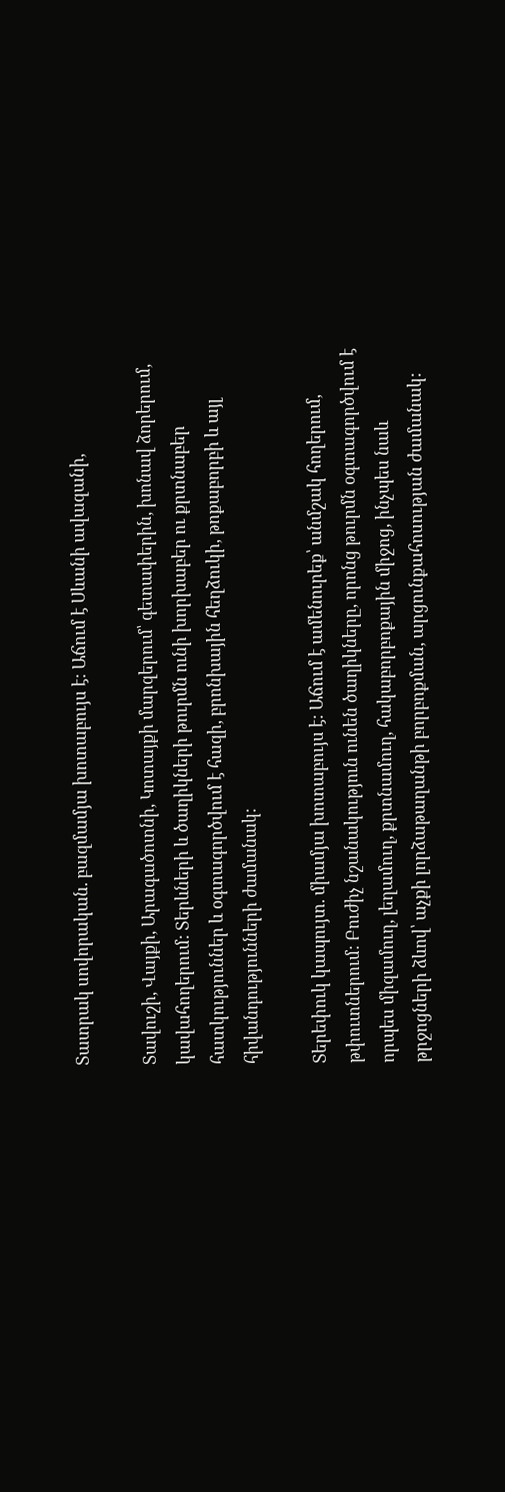Տատրակ սովորական. բազմամյա խոտաբույս է: Աճում է Սևանի ավազանի,

Տավուշի, Վայքի, Արագածոտնի, Կոտայքի մարզերում՝ գետափերին, խոնավ ձորերում, կավահողերում: Տերևների և ծաղիկների թուրմն ունի խորխաբեր ու քրտնաբեր հատկություններ և օգտագործվում է հազի, բրոնխային հեղձուկի, թոքաբորբի և այլ հիվանդությունների ժամանակ:

Տերեփուկ կապույտ. միամյա խոտաբույս է: Աճում է ամենուրեք՝ անմշակ հողերում, թփուտներում: Բուժիչ նշանակություն ունեն ծաղիկները, որոնց թուրմն օգտագործվում է որպես միզամուղ, լեղամուղ, քրտնամուղ, հակաբորբոքային միջոց, ինչպես նաև թրջոցների ձևով՝ աչքի լորձաթաղանթի բորբոքման, արցունքահոսության ժամանակ: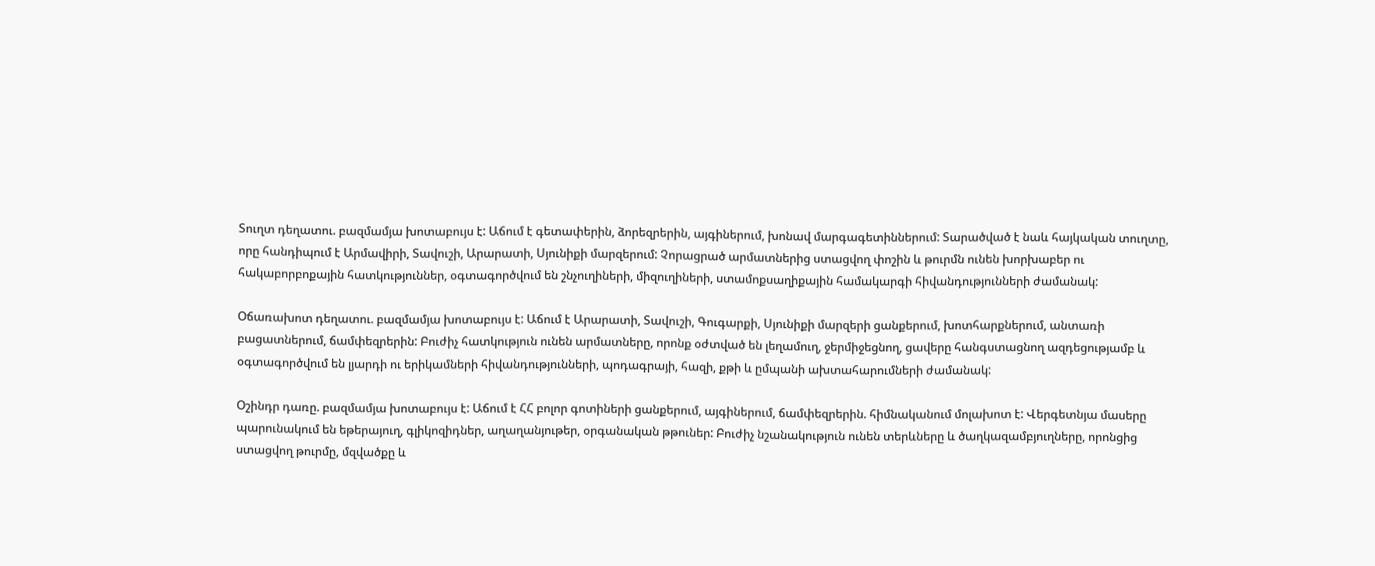Տուղտ դեղատու. բազմամյա խոտաբույս է: Աճում է գետափերին, ձորեզրերին, այգիներում, խոնավ մարգագետիններում: Տարածված է նաև հայկական տուղտը, որը հանդիպում է Արմավիրի, Տավուշի, Արարատի, Սյունիքի մարզերում: Չորացրած արմատներից ստացվող փոշին և թուրմն ունեն խորխաբեր ու հակաբորբոքային հատկություններ, օգտագործվում են շնչուղիների, միզուղիների, ստամոքսաղիքային համակարգի հիվանդությունների ժամանակ:

Օճառախոտ դեղատու. բազմամյա խոտաբույս է: Աճում է Արարատի, Տավուշի, Գուգարքի, Սյունիքի մարզերի ցանքերում, խոտհարքներում, անտառի բացատներում, ճամփեզրերին: Բուժիչ հատկություն ունեն արմատները, որոնք օժտված են լեղամուղ, ջերմիջեցնող, ցավերը հանգստացնող ազդեցությամբ և օգտագործվում են լյարդի ու երիկամների հիվանդությունների, պոդագրայի, հազի, քթի և ըմպանի ախտահարումների ժամանակ:

Օշինդր դառը. բազմամյա խոտաբույս է: Աճում է ՀՀ բոլոր գոտիների ցանքերում, այգիներում, ճամփեզրերին. հիմնականում մոլախոտ է: Վերգետնյա մասերը պարունակում են եթերայուղ, գլիկոզիդներ, աղաղանյութեր, օրգանական թթուներ: Բուժիչ նշանակություն ունեն տերևները և ծաղկազամբյուղները, որոնցից ստացվող թուրմը, մզվածքը և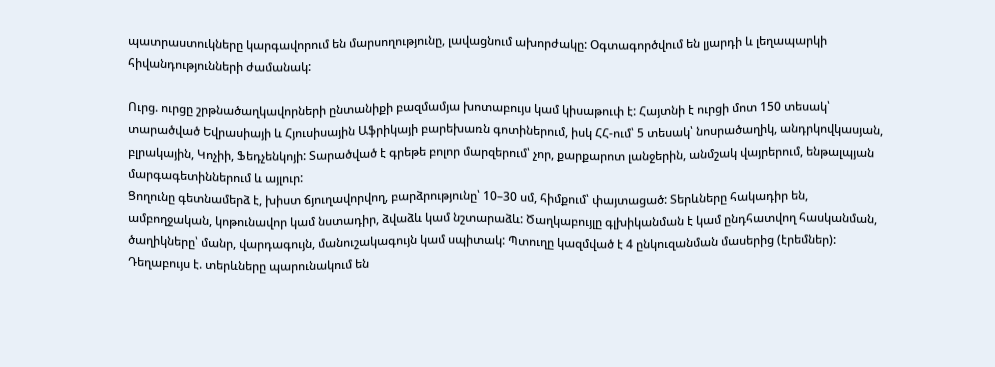պատրաստուկները կարգավորում են մարսողությունը, լավացնում ախորժակը: Օգտագործվում են լյարդի և լեղապարկի հիվանդությունների ժամանակ:

Ուրց. ուրցը շրթնածաղկավորների ընտանիքի բազմամյա խոտաբույս կամ կիսաթուփ է: Հայտնի է ուրցի մոտ 150 տեսակ՝ տարածված Եվրասիայի և Հյուսիսային Աֆրիկայի բարեխառն գոտիներում, իսկ ՀՀ-ում՝ 5 տեսակ՝ նոսրածաղիկ, անդրկովկասյան, բլրակային, Կոչիի, Ֆեդչենկոյի: Տարածված է գրեթե բոլոր մարզերում՝ չոր, քարքարոտ լանջերին, անմշակ վայրերում, ենթալպյան մարգագետիններում և այլուր:
Ցողունը գետնամերձ է, խիստ ճյուղավորվող, բարձրությունը՝ 10–30 սմ, հիմքում՝ փայտացած: Տերևները հակադիր են, ամբողջական, կոթունավոր կամ նստադիր, ձվաձև կամ նշտարաձև: Ծաղկաբույլը գլխիկանման է կամ ընդհատվող հասկանման, ծաղիկները՝ մանր, վարդագույն, մանուշակագույն կամ սպիտակ: Պտուղը կազմված է 4 ընկուզանման մասերից (էրեմներ): Դեղաբույս է. տերևները պարունակում են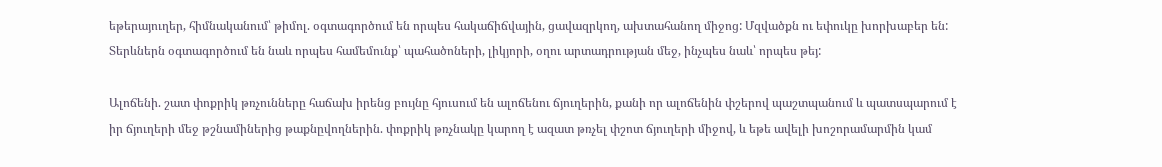եթերայուղեր, հիմնականում՝ թիմոլ. օգտագործում են որպես հակաճիճվային, ցավազրկող, ախտահանող միջոց: Մզվածքն ու եփուկը խորխաբեր են: Տերևներն օգտագործում են նաև որպես համեմունք՝ պահածոների, լիկյորի, օղու արտադրության մեջ, ինչպես նաև՝ որպես թեյ:

Ալոճենի. շատ փոքրիկ թռչունները հաճախ իրենց բույնը հյուսում են ալոճենու ճյուղերին, քանի որ ալոճենին փշերով պաշտպանում և պատսպարում է իր ճյուղերի մեջ թշնամիներից թաքնըվողներին. փոքրիկ թռչնակը կարող է ազատ թռչել փշոտ ճյուղերի միջով, և եթե ավելի խոշորամարմին կամ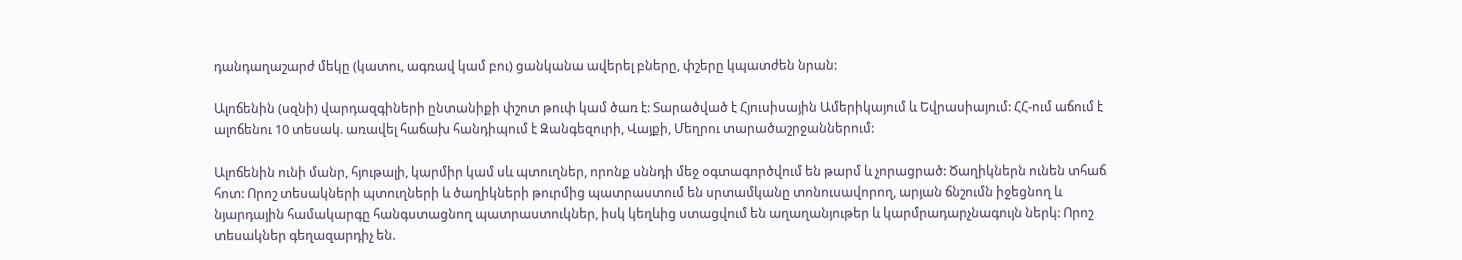դանդաղաշարժ մեկը (կատու, ագռավ կամ բու) ցանկանա ավերել բները, փշերը կպատժեն նրան:

Ալոճենին (սզնի) վարդազգիների ընտանիքի փշոտ թուփ կամ ծառ է: Տարածված է Հյուսիսային Ամերիկայում և Եվրասիայում: ՀՀ-ում աճում է ալոճենու 10 տեսակ. առավել հաճախ հանդիպում է Զանգեզուրի, Վայքի, Մեղրու տարածաշրջաններում:

Ալոճենին ունի մանր, հյութալի, կարմիր կամ սև պտուղներ, որոնք սննդի մեջ օգտագործվում են թարմ և չորացրած: Ծաղիկներն ունեն տհաճ հոտ: Որոշ տեսակների պտուղների և ծաղիկների թուրմից պատրաստում են սրտամկանը տոնուսավորող, արյան ճնշումն իջեցնող և նյարդային համակարգը հանգստացնող պատրաստուկներ, իսկ կեղևից ստացվում են աղաղանյութեր և կարմրադարչնագույն ներկ: Որոշ տեսակներ գեղազարդիչ են.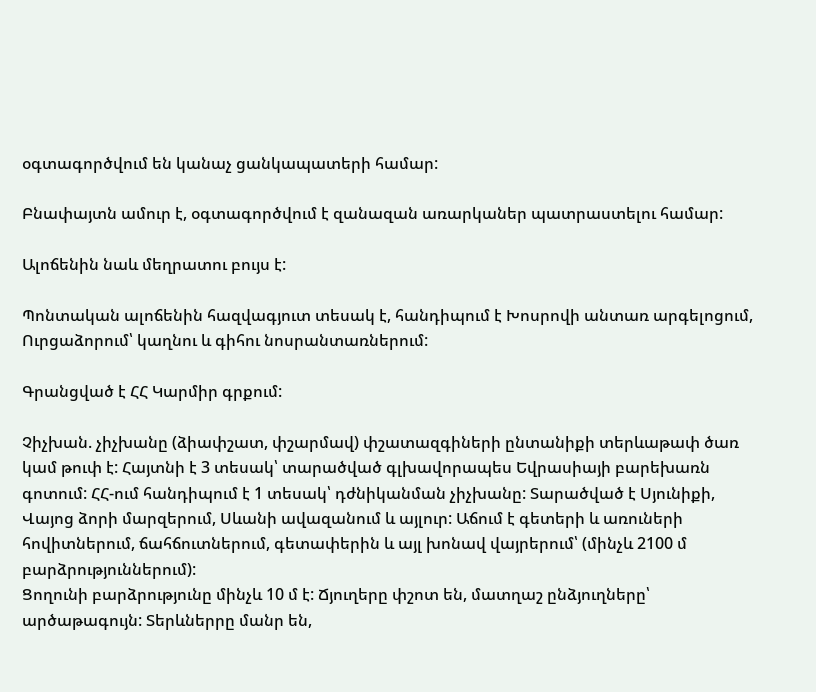օգտագործվում են կանաչ ցանկապատերի համար:

Բնափայտն ամուր է, օգտագործվում է զանազան առարկաներ պատրաստելու համար:

Ալոճենին նաև մեղրատու բույս է:

Պոնտական ալոճենին հազվագյուտ տեսակ է, հանդիպում է Խոսրովի անտառ արգելոցում, Ուրցաձորում՝ կաղնու և գիհու նոսրանտառներում:

Գրանցված է ՀՀ Կարմիր գրքում:

Չիչխան. չիչխանը (ձիափշատ, փշարմավ) փշատազգիների ընտանիքի տերևաթափ ծառ կամ թուփ է: Հայտնի է 3 տեսակ՝ տարածված գլխավորապես Եվրասիայի բարեխառն գոտում: ՀՀ-ում հանդիպում է 1 տեսակ՝ դժնիկանման չիչխանը: Տարածված է Սյունիքի, Վայոց ձորի մարզերում, Սևանի ավազանում և այլուր: Աճում է գետերի և առուների հովիտներում, ճահճուտներում, գետափերին և այլ խոնավ վայրերում՝ (մինչև 2100 մ բարձրություններում):
Ցողունի բարձրությունը մինչև 10 մ է: Ճյուղերը փշոտ են, մատղաշ ընձյուղները՝ արծաթագույն: Տերևներրը մանր են,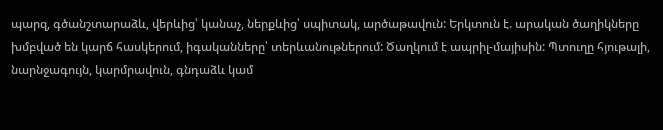պարզ, գծանշտարաձև, վերևից՝ կանաչ, ներքևից՝ սպիտակ, արծաթավուն: Երկտուն է. արական ծաղիկները խմբված են կարճ հասկերում, իգականները՝ տերևանութներում: Ծաղկում է ապրիլ-մայիսին: Պտուղը հյութալի, նարնջագույն, կարմրավուն, գնդաձև կամ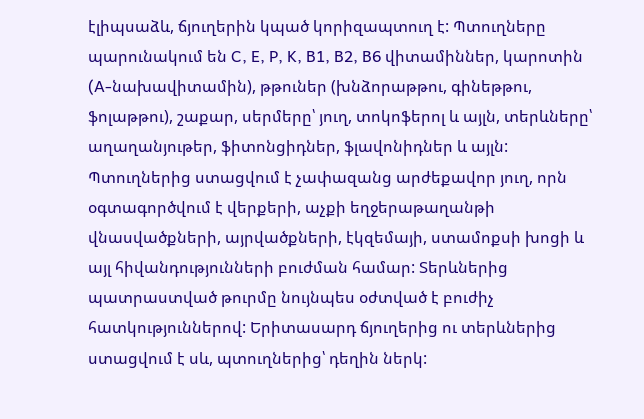էլիպսաձև, ճյուղերին կպած կորիզապտուղ է: Պտուղները պարունակում են C, E, P, K, B1, B2, B6 վիտամիններ, կարոտին (A-նախավիտամին), թթուներ (խնձորաթթու, գինեթթու, ֆոլաթթու), շաքար, սերմերը՝ յուղ, տոկոֆերոլ և այլն, տերևները՝ աղաղանյութեր, ֆիտոնցիդներ, ֆլավոնիդներ և այլն:
Պտուղներից ստացվում է չափազանց արժեքավոր յուղ, որն օգտագործվում է վերքերի, աչքի եղջերաթաղանթի վնասվածքների, այրվածքների, էկզեմայի, ստամոքսի խոցի և այլ հիվանդությունների բուժման համար: Տերևներից պատրաստված թուրմը նույնպես օժտված է բուժիչ հատկություններով: Երիտասարդ ճյուղերից ու տերևներից ստացվում է սև, պտուղներից՝ դեղին ներկ: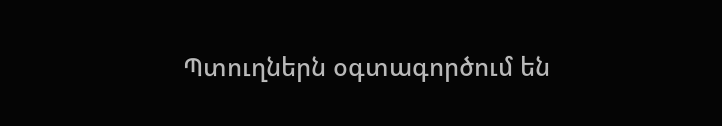Պտուղներն օգտագործում են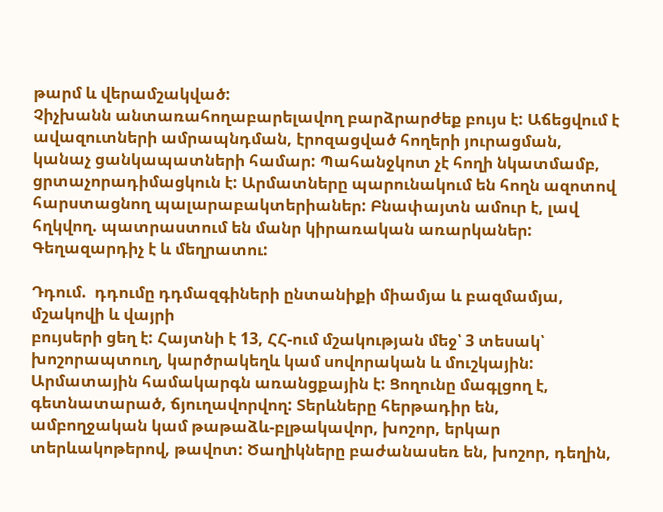թարմ և վերամշակված:
Չիչխանն անտառահողաբարելավող բարձրարժեք բույս է: Աճեցվում է ավազուտների ամրապնդման, էրոզացված հողերի յուրացման, կանաչ ցանկապատների համար: Պահանջկոտ չէ հողի նկատմամբ, ցրտաչորադիմացկուն է: Արմատները պարունակում են հողն ազոտով հարստացնող պալարաբակտերիաներ: Բնափայտն ամուր է, լավ հղկվող. պատրաստում են մանր կիրառական առարկաներ: Գեղազարդիչ է և մեղրատու:

Դդում.  դդումը դդմազգիների ընտանիքի միամյա և բազմամյա, մշակովի և վայրի
բույսերի ցեղ է: Հայտնի է 13, ՀՀ-ում մշակության մեջ՝ 3 տեսակ՝ խոշորապտուղ, կարծրակեղև կամ սովորական և մուշկային:
Արմատային համակարգն առանցքային է: Ցողունը մագլցող է, գետնատարած, ճյուղավորվող: Տերևները հերթադիր են, ամբողջական կամ թաթաձև-բլթակավոր, խոշոր, երկար տերևակոթերով, թավոտ: Ծաղիկները բաժանասեռ են, խոշոր, դեղին,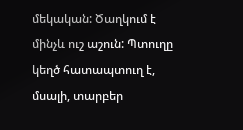մեկական: Ծաղկում է մինչև ուշ աշուն: Պտուղը կեղծ հատապտուղ է, մսալի, տարբեր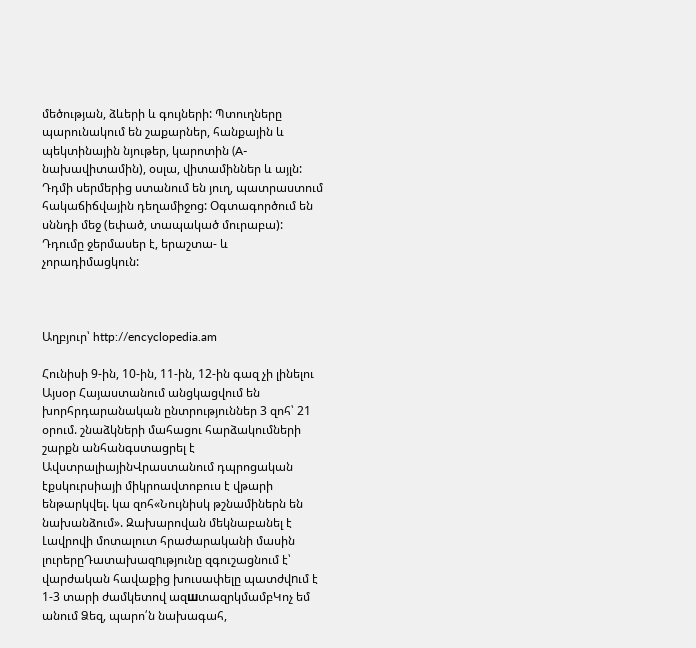մեծության, ձևերի և գույների: Պտուղները պարունակում են շաքարներ, հանքային և պեկտինային նյութեր, կարոտին (A-նախավիտամին), օսլա, վիտամիններ և այլն: Դդմի սերմերից ստանում են յուղ, պատրաստում հակաճիճվային դեղամիջոց: Օգտագործում են սննդի մեջ (եփած, տապակած մուրաբա): Դդումը ջերմասեր է, երաշտա- և չորադիմացկուն:



Աղբյուր՝ http://encyclopedia.am

Հունիսի 9-ին, 10-ին, 11-ին, 12-ին գազ չի լինելու Այսօր Հայաստանում անցկացվում են խորհրդարանական ընտրություններ 3 զոհ՝ 21 օրում. շնաձկների մահացու հարձակումների շարքն անհանգստացրել է ԱվստրալիայինՎրաստանում դպրոցական էքսկուրսիայի միկրոավտոբուս է վթարի ենթարկվել. կա զոհ«Նույնիսկ թշնամիներն են նախանձում». Զախարովան մեկնաբանել է Լավրովի մոտալուտ հրաժարականի մասին լուրերըԴատախազnւթյունը զգուշացնում է՝ վարժական հավաքից խուսափելը պատժվnւմ է 1-3 տարի ժամկետով ազшտազրկմամբԿոչ եմ անում Ձեզ, պարո՛ն նախագահ,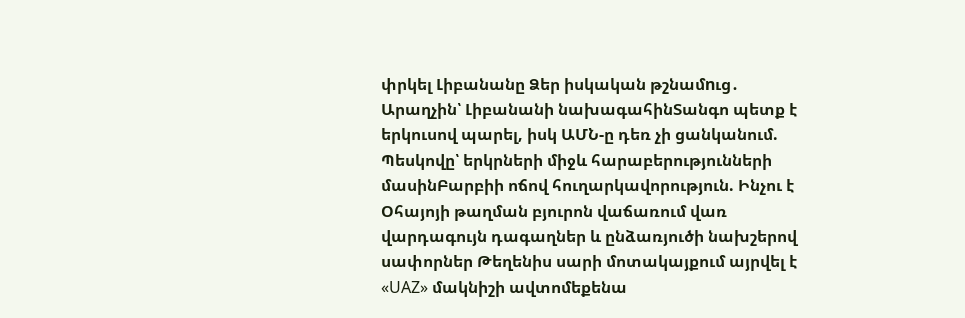փրկել Լիբանանը Ձեր իսկական թշնամnւց․ Արաղչին՝ Լիբանանի նախագահինՏանգո պետք է երկուսով պարել, իսկ ԱՄՆ-ը դեռ չի ցանկանում. Պեսկովը՝ երկրների միջև հարաբերությունների մասինԲարբիի ոճով հուղարկավորություն. Ինչու է Օհայոյի թաղման բյուրոն վաճառում վառ վարդագույն դագաղներ և ընձառյուծի նախշերով սափորներ Թեղենիս սարի մոտակայքում այրվել է «UAZ» մակնիշի ավտոմեքենա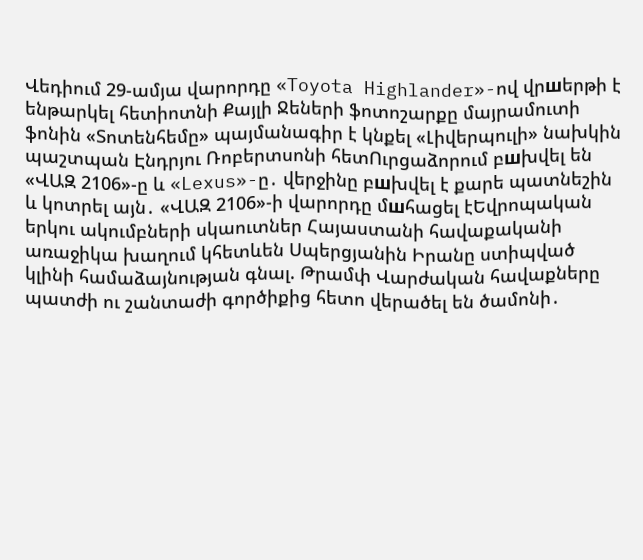Վեդիում 29-ամյա վարորդը «Toyota Highlander»-ով վրшերթի է ենթարկել հետիոտնի Քայլի Ջեների ֆոտոշարքը մայրամուտի ֆոնին «Տոտենհեմը» պայմանագիր է կնքել «Լիվերպուլի» նախկին պաշտպան Էնդրյու Ռոբերտսոնի հետՈւրցաձորում բшխվել են «ՎԱԶ 2106»-ը և «Lexus»-ը․ վերջինը բшխվել է քարե պատնեշին և կոտրել այն․ «ՎԱԶ 2106»-ի վարորդը մшհացել էԵվրոպական երկու ակումբների սկաուտներ Հայաստանի հավաքականի առաջիկա խաղում կհետևեն Սպերցյանին Իրանը ստիպված կլինի համաձայնության գնալ. Թրամփ Վարժական հավաքները պատժի ու շանտաժի գործիքից հետո վերածել են ծամոնի․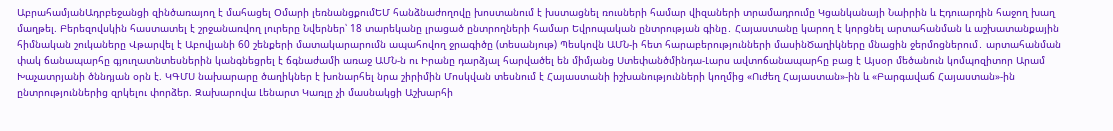ԱբրահամյանԱդրբեջանցի զինծառայող է մահացել Օմարի լեռնանցքումԵՄ հանձնաժողովը խոստանում է խստացնել ռուսների համար վիզաների տրամադրումը Կցանկանայի Նաիրին և Էդուարդին հաջող խաղ մաղթել. Բերեզովսկին հաստատել է շրջանառվող լուրերը Նվերներ՝ 18 տարեկանը լրացած ընտրողների համար Եվրոպական ընտրության գինը․ Հայաստանը կարող է կորցնել արտահանման և աշխատանքային հիմնական շուկաները Վթարվել է Աբովյանի 60 շենքերի մատակարարումն ապահովող ջրագիծը (տեսանյութ) Պեսկովն ԱՄՆ-ի հետ հարաբերությունների մասինԾաղիկները մնացին ջերմոցներում․ արտահանման փակ ճանապարհը գյուղատնտեսներին կանգնեցրել է ճգնաժամի առաջ ԱՄՆ-ն ու Իրանը դարձյալ հարվածել են միմյանց Ստեփանծմինդա-Լարս ավտոճանապարհը բաց է Այսօր մեծանուն կոմպոզիտոր Արամ Խաչատրյանի ծննդյան օրն է. ԿԳՄՍ նախարարը ծաղիկներ է խոնարհել նրա շիրիմին Մոսկվան տեսնում է Հայաստանի իշխանությունների կողմից «Ուժեղ Հայաստան»-ին և «Բարգավաճ Հայաստան»-ին ընտրություններից զրկելու փորձեր. Զախարովա Լենարտ Կառլը չի մասնակցի Աշխարհի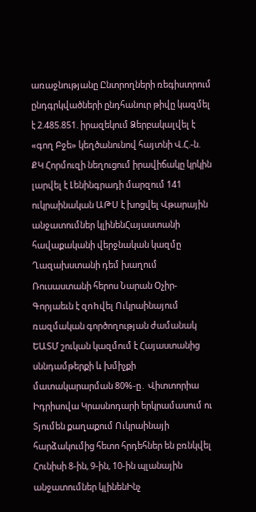առաջնությանը Ընտրողների ռեգիստրում ընդգրկվածների ընդհանուր թիվը կազմել է 2.485.851. իրազեկում Ձերբակալվել է «գող Բջե» կեղծանունով հայտնի Վ.Հ.-ն. ՔԿ Հորմուզի նեղուցում իրավիճակը կրկին լարվել է Լենինգրադի մարզում 141 ուկրաինական ԱԹՍ է խոցվել Վթարային անջատումներ կլինենՀայաստանի հավաքականի վերջնական կազմը Ղազախստանի դեմ խաղում Ռուսաստանի հերոս Նարան Օչիր-Գորյաեւն է զnhվել Ուկրաինայում ռազմական գործողության ժամանակ ԵԱՏՄ շուկան կազմում է Հայաստանից սննդամթերքի և խմիչքի մատակարարման 80%-ը․ Վիտտորիա Իդրիսովա Կրասնոդարի երկրամասում ու Տյումեն քաղաքում Ուկրաինայի հարձակումից հետո հրդեհներ են բռնկվել Հունիսի 8-ին, 9-ին, 10-ին պլանային անջատումներ կլինենԻնչ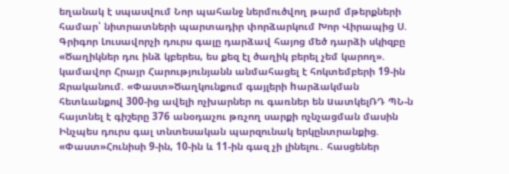եղանակ է սպասվում Նոր պահանջ ներմուծվող թարմ մթերքների համար՝ նիտրատների պարտադիր փորձարկում Խոր Վիրապից Ս. Գրիգոր Լուսավորչի դուրս գալը դարձավ հայոց մեծ դարձի սկիզբը «Ծաղիկներ դու ինձ կբերես, ես քեզ էլ ծաղիկ բերել չեմ կարող». կամավոր Հրայր Հարությունյանն անմահացել է հոկտեմբերի 19-ին Ջրականում. «Փաստ»Ծաղկունքում գայլերի hարձակման հետևանքով 300-ից ավելի ոչխարներ ու գառներ են uատկելՌԴ ՊՆ-ն հայտնել է գիշերը 376 անօդաչու թռչող սարքի ոչնչացման մասին Ինչպես դուրս գալ տնտեսական պարզունակ երկընտրանքից. «Փաստ»Հունիսի 9-ին, 10-ին և 11-ին գազ չի լինելու․ հասցեներ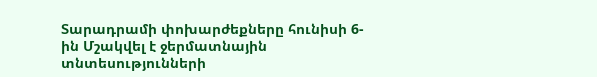Տարադրամի փոխարժեքները հունիսի 6-ին Մշակվել է ջերմատնային տնտեսությունների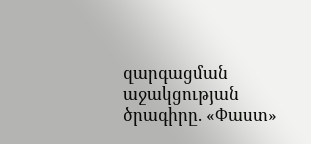զարգացման աջակցության ծրագիրը. «Փաստ»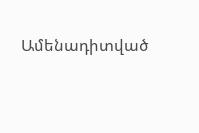Ամենադիտված